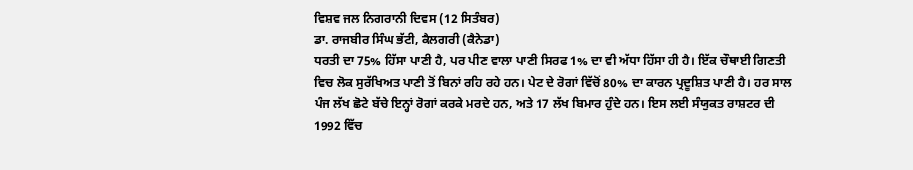ਵਿਸ਼ਵ ਜਲ ਨਿਗਰਾਨੀ ਦਿਵਸ (12 ਸਿਤੰਬਰ)
ਡਾ. ਰਾਜਬੀਰ ਸਿੰਘ ਭੱਟੀ, ਕੈਲਗਰੀ (ਕੈਨੇਡਾ)
ਧਰਤੀ ਦਾ 75% ਹਿੱਸਾ ਪਾਣੀ ਹੈ, ਪਰ ਪੀਣ ਵਾਲਾ ਪਾਣੀ ਸਿਰਫ 1% ਦਾ ਵੀ ਅੱਧਾ ਹਿੱਸਾ ਹੀ ਹੈ। ਇੱਕ ਚੌਥਾਈ ਗਿਣਤੀ ਵਿਚ ਲੋਕ ਸੁਰੱਖਿਅਤ ਪਾਣੀ ਤੋਂ ਬਿਨਾਂ ਰਹਿ ਰਹੇ ਹਨ। ਪੇਟ ਦੇ ਰੋਗਾਂ ਵਿੱਚੋਂ 80% ਦਾ ਕਾਰਨ ਪ੍ਰਦੂਸ਼ਿਤ ਪਾਣੀ ਹੈ। ਹਰ ਸਾਲ ਪੰਜ ਲੱਖ ਛੋਟੇ ਬੱਚੇ ਇਨ੍ਹਾਂ ਰੋਗਾਂ ਕਰਕੇ ਮਰਦੇ ਹਨ, ਅਤੇ 17 ਲੱਖ ਬਿਮਾਰ ਹੁੰਦੇ ਹਨ। ਇਸ ਲਈ ਸੰਯੁਕਤ ਰਾਸ਼ਟਰ ਦੀ 1992 ਵਿੱਚ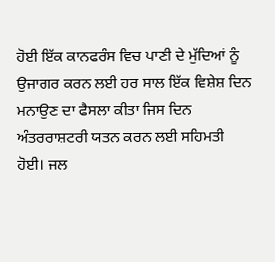ਹੋਈ ਇੱਕ ਕਾਨਫਰੰਸ ਵਿਚ ਪਾਣੀ ਦੇ ਮੁੱਦਿਆਂ ਨੂੰ ਉਜਾਗਰ ਕਰਨ ਲਈ ਹਰ ਸਾਲ ਇੱਕ ਵਿਸ਼ੇਸ਼ ਦਿਨ ਮਨਾਉਣ ਦਾ ਫੈਸਲਾ ਕੀਤਾ ਜਿਸ ਦਿਨ ਅੰਤਰਰਾਸ਼ਟਰੀ ਯਤਨ ਕਰਨ ਲਈ ਸਹਿਮਤੀ ਹੋਈ। ਜਲ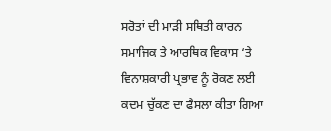ਸਰੋਤਾਂ ਦੀ ਮਾੜੀ ਸਥਿਤੀ ਕਾਰਨ ਸਮਾਜਿਕ ਤੇ ਆਰਥਿਕ ਵਿਕਾਸ ‘ਤੇ ਵਿਨਾਸ਼ਕਾਰੀ ਪ੍ਰਭਾਵ ਨੂੰ ਰੋਕਣ ਲਈ ਕਦਮ ਚੁੱਕਣ ਦਾ ਫੈਸਲਾ ਕੀਤਾ ਗਿਆ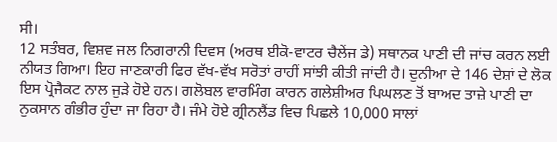ਸੀ।
12 ਸਤੰਬਰ, ਵਿਸ਼ਵ ਜਲ ਨਿਗਰਾਨੀ ਦਿਵਸ (ਅਰਥ ਈਕੋ-ਵਾਟਰ ਚੈਲੇਂਜ ਡੇ) ਸਥਾਨਕ ਪਾਣੀ ਦੀ ਜਾਂਚ ਕਰਨ ਲਈ ਨੀਯਤ ਗਿਆ। ਇਹ ਜਾਣਕਾਰੀ ਫਿਰ ਵੱਖ-ਵੱਖ ਸਰੋਤਾਂ ਰਾਹੀਂ ਸਾਂਝੀ ਕੀਤੀ ਜਾਂਦੀ ਹੈ। ਦੁਨੀਆ ਦੇ 146 ਦੇਸ਼ਾਂ ਦੇ ਲੋਕ ਇਸ ਪ੍ਰੋਜੈਕਟ ਨਾਲ ਜੁੜੇ ਹੋਏ ਹਨ। ਗਲੋਬਲ ਵਾਰਮਿੰਗ ਕਾਰਨ ਗਲੇਸ਼ੀਅਰ ਪਿਘਲਣ ਤੋਂ ਬਾਅਦ ਤਾਜ਼ੇ ਪਾਣੀ ਦਾ ਨੁਕਸਾਨ ਗੰਭੀਰ ਹੁੰਦਾ ਜਾ ਰਿਹਾ ਹੈ। ਜੰਮੇ ਹੋਏ ਗ੍ਰੀਨਲੈਂਡ ਵਿਚ ਪਿਛਲੇ 10,000 ਸਾਲਾਂ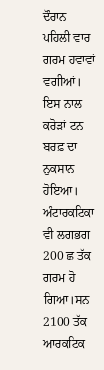ਦੌਰਾਨ ਪਹਿਲੀ ਵਾਰ ਗਰਮ ਹਵਾਵਾਂ ਵਗੀਆਂ। ਇਸ ਨਾਲ ਕਰੋੜਾਂ ਟਨ ਬਰਫ਼ ਦਾ ਨੁਕਸਾਨ ਹੋਇਆ। ਅੰਟਾਰਕਟਿਕਾ ਵੀ ਲਗਭਗ 200 ਛ ਤੱਕ ਗਰਮ ਹੋ ਗਿਆ।ਸਨ 2100 ਤੱਕ ਆਰਕਟਿਕ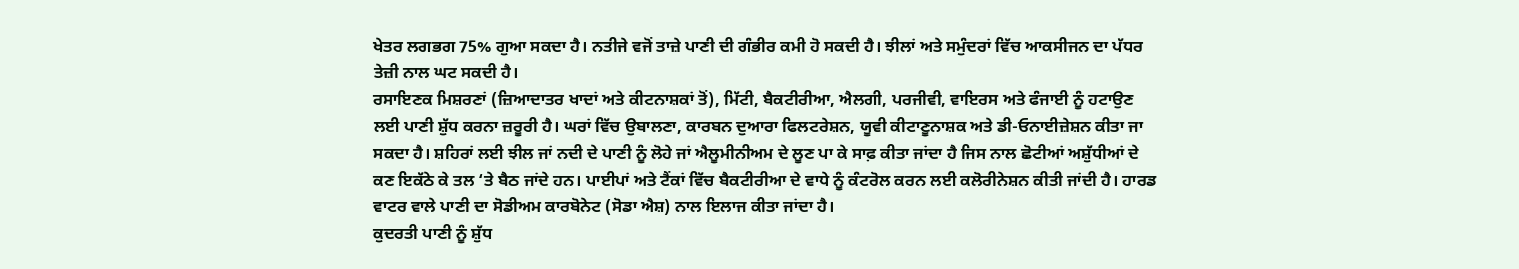ਖੇਤਰ ਲਗਭਗ 75% ਗੁਆ ਸਕਦਾ ਹੈ। ਨਤੀਜੇ ਵਜੋਂ ਤਾਜ਼ੇ ਪਾਣੀ ਦੀ ਗੰਭੀਰ ਕਮੀ ਹੋ ਸਕਦੀ ਹੈ। ਝੀਲਾਂ ਅਤੇ ਸਮੁੰਦਰਾਂ ਵਿੱਚ ਆਕਸੀਜਨ ਦਾ ਪੱਧਰ ਤੇਜ਼ੀ ਨਾਲ ਘਟ ਸਕਦੀ ਹੈ।
ਰਸਾਇਣਕ ਮਿਸ਼ਰਣਾਂ (ਜ਼ਿਆਦਾਤਰ ਖਾਦਾਂ ਅਤੇ ਕੀਟਨਾਸ਼ਕਾਂ ਤੋਂ), ਮਿੱਟੀ, ਬੈਕਟੀਰੀਆ, ਐਲਗੀ, ਪਰਜੀਵੀ, ਵਾਇਰਸ ਅਤੇ ਫੰਜਾਈ ਨੂੰ ਹਟਾਉਣ ਲਈ ਪਾਣੀ ਸ਼ੁੱਧ ਕਰਨਾ ਜ਼ਰੂਰੀ ਹੈ। ਘਰਾਂ ਵਿੱਚ ਉਬਾਲਣਾ, ਕਾਰਬਨ ਦੁਆਰਾ ਫਿਲਟਰੇਸ਼ਨ, ਯੂਵੀ ਕੀਟਾਣੂਨਾਸ਼ਕ ਅਤੇ ਡੀ-ਓਨਾਈਜ਼ੇਸ਼ਨ ਕੀਤਾ ਜਾ ਸਕਦਾ ਹੈ। ਸ਼ਹਿਰਾਂ ਲਈ ਝੀਲ ਜਾਂ ਨਦੀ ਦੇ ਪਾਣੀ ਨੂੰ ਲੋਹੇ ਜਾਂ ਐਲੂਮੀਨੀਅਮ ਦੇ ਲੂਣ ਪਾ ਕੇ ਸਾਫ਼ ਕੀਤਾ ਜਾਂਦਾ ਹੈ ਜਿਸ ਨਾਲ ਛੋਟੀਆਂ ਅਸ਼ੁੱਧੀਆਂ ਦੇ ਕਣ ਇਕੱਠੇ ਕੇ ਤਲ ‘ਤੇ ਬੈਠ ਜਾਂਦੇ ਹਨ। ਪਾਈਪਾਂ ਅਤੇ ਟੈਂਕਾਂ ਵਿੱਚ ਬੈਕਟੀਰੀਆ ਦੇ ਵਾਧੇ ਨੂੰ ਕੰਟਰੋਲ ਕਰਨ ਲਈ ਕਲੋਰੀਨੇਸ਼ਨ ਕੀਤੀ ਜਾਂਦੀ ਹੈ। ਹਾਰਡ ਵਾਟਰ ਵਾਲੇ ਪਾਣੀ ਦਾ ਸੋਡੀਅਮ ਕਾਰਬੋਨੇਟ (ਸੋਡਾ ਐਸ਼) ਨਾਲ ਇਲਾਜ ਕੀਤਾ ਜਾਂਦਾ ਹੈ।
ਕੁਦਰਤੀ ਪਾਣੀ ਨੂੰ ਸ਼ੁੱਧ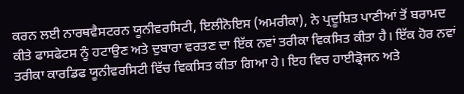ਕਰਨ ਲਈ ਨਾਰਥਵੈਸਟਰਨ ਯੂਨੀਵਰਸਿਟੀ, ਇਲੀਨੋਇਸ (ਅਮਰੀਕਾ), ਨੇ ਪ੍ਰਦੂਸ਼ਿਤ ਪਾਣੀਆਂ ਤੋਂ ਬਰਾਮਦ ਕੀਤੇ ਫਾਸਫੇਟਸ ਨੂੰ ਹਟਾਉਣ ਅਤੇ ਦੁਬਾਰਾ ਵਰਤਣ ਦਾ ਇੱਕ ਨਵਾਂ ਤਰੀਕਾ ਵਿਕਸਿਤ ਕੀਤਾ ਹੈ। ਇੱਕ ਹੋਰ ਨਵਾਂ ਤਰੀਕਾ ਕਾਰਡਿਫ ਯੂਨੀਵਰਸਿਟੀ ਵਿੱਚ ਵਿਕਸਿਤ ਕੀਤਾ ਗਿਆ ਹੇ। ਇਹ ਵਿਚ ਹਾਈਡ੍ਰੋਜਨ ਅਤੇ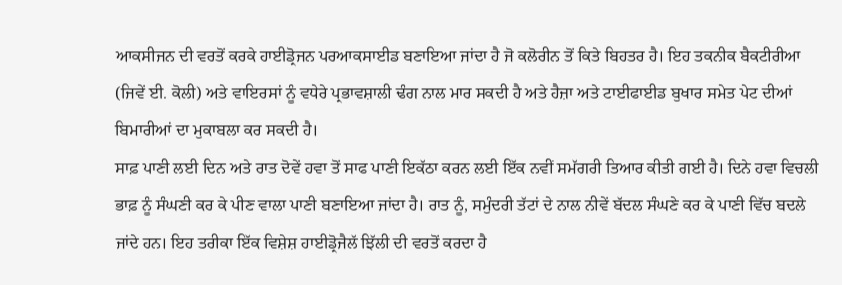ਆਕਸੀਜਨ ਦੀ ਵਰਤੋਂ ਕਰਕੇ ਹਾਈਡ੍ਰੋਜਨ ਪਰਆਕਸਾਈਡ ਬਣਾਇਆ ਜਾਂਦਾ ਹੈ ਜੋ ਕਲੋਰੀਨ ਤੋਂ ਕਿਤੇ ਬਿਹਤਰ ਹੈ। ਇਹ ਤਕਨੀਕ ਬੈਕਟੀਰੀਆ (ਜਿਵੇਂ ਈ. ਕੋਲੀ) ਅਤੇ ਵਾਇਰਸਾਂ ਨੂੰ ਵਧੇਰੇ ਪ੍ਰਭਾਵਸ਼ਾਲੀ ਢੰਗ ਨਾਲ ਮਾਰ ਸਕਦੀ ਹੈ ਅਤੇ ਹੈਜ਼ਾ ਅਤੇ ਟਾਈਫਾਈਡ ਬੁਖਾਰ ਸਮੇਤ ਪੇਟ ਦੀਆਂ ਬਿਮਾਰੀਆਂ ਦਾ ਮੁਕਾਬਲਾ ਕਰ ਸਕਦੀ ਹੈ।
ਸਾਫ਼ ਪਾਣੀ ਲਈ ਦਿਨ ਅਤੇ ਰਾਤ ਦੋਵੇਂ ਹਵਾ ਤੋਂ ਸਾਫ ਪਾਣੀ ਇਕੱਠਾ ਕਰਨ ਲਈ ਇੱਕ ਨਵੀਂ ਸਮੱਗਰੀ ਤਿਆਰ ਕੀਤੀ ਗਈ ਹੈ। ਦਿਨੇ ਹਵਾ ਵਿਚਲੀ ਭਾਫ਼ ਨੂੰ ਸੰਘਣੀ ਕਰ ਕੇ ਪੀਣ ਵਾਲਾ ਪਾਣੀ ਬਣਾਇਆ ਜਾਂਦਾ ਹੈ। ਰਾਤ ਨੂੰ, ਸਮੁੰਦਰੀ ਤੱਟਾਂ ਦੇ ਨਾਲ ਨੀਵੇਂ ਬੱਦਲ ਸੰਘਣੇ ਕਰ ਕੇ ਪਾਣੀ ਵਿੱਚ ਬਦਲੇ ਜਾਂਦੇ ਹਨ। ਇਹ ਤਰੀਕਾ ਇੱਕ ਵਿਸ਼ੇਸ਼ ਹਾਈਡ੍ਰੋਜੈਲੱ ਝਿੱਲੀ ਦੀ ਵਰਤੋਂ ਕਰਦਾ ਹੈ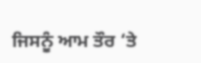ਜਿਸਨੂੰ ਆਮ ਤੌਰ ‘ਤੇ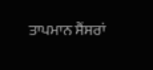ਤਾਪਮਾਨ ਸੈਂਸਰਾਂ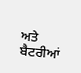ਅਤੇ ਬੈਟਰੀਆਂ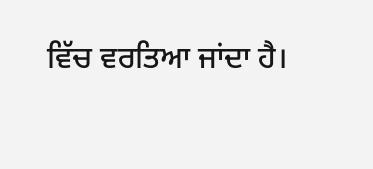ਵਿੱਚ ਵਰਤਿਆ ਜਾਂਦਾ ਹੈ।